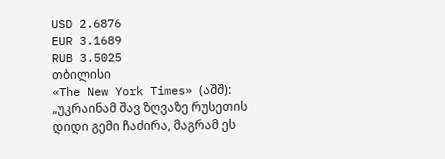USD 2.6876
EUR 3.1689
RUB 3.5025
თბილისი
«The New York Times» (აშშ): „უკრაინამ შავ ზღვაზე რუსეთის დიდი გემი ჩაძირა, მაგრამ ეს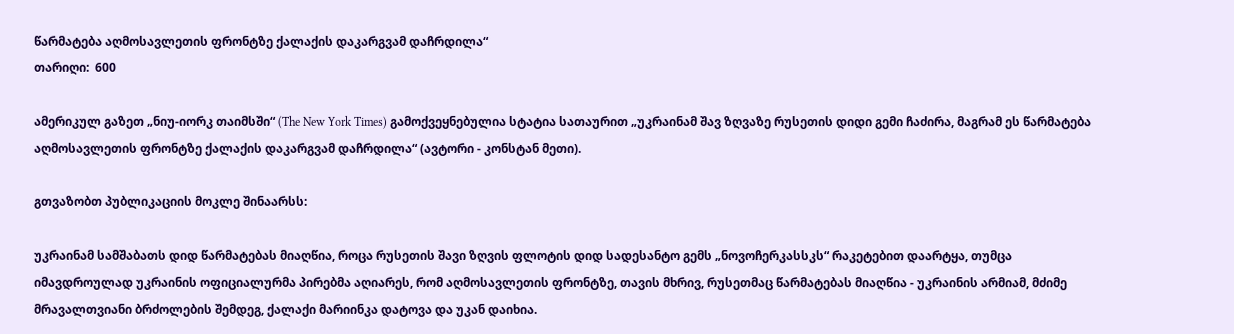წარმატება აღმოსავლეთის ფრონტზე ქალაქის დაკარგვამ დაჩრდილა“
თარიღი:  600

ამერიკულ გაზეთ „ნიუ-იორკ თაიმსში“ (The New York Times) გამოქვეყნებულია სტატია სათაურით „უკრაინამ შავ ზღვაზე რუსეთის დიდი გემი ჩაძირა, მაგრამ ეს წარმატება აღმოსავლეთის ფრონტზე ქალაქის დაკარგვამ დაჩრდილა“ (ავტორი - კონსტან მეთი).

გთვაზობთ პუბლიკაციის მოკლე შინაარსს:

უკრაინამ სამშაბათს დიდ წარმატებას მიაღწია, როცა რუსეთის შავი ზღვის ფლოტის დიდ სადესანტო გემს „ნოვოჩერკასსკს“ რაკეტებით დაარტყა, თუმცა იმავდროულად უკრაინის ოფიციალურმა პირებმა აღიარეს, რომ აღმოსავლეთის ფრონტზე, თავის მხრივ, რუსეთმაც წარმატებას მიაღწია - უკრაინის არმიამ, მძიმე მრავალთვიანი ბრძოლების შემდეგ, ქალაქი მარიინკა დატოვა და უკან დაიხია.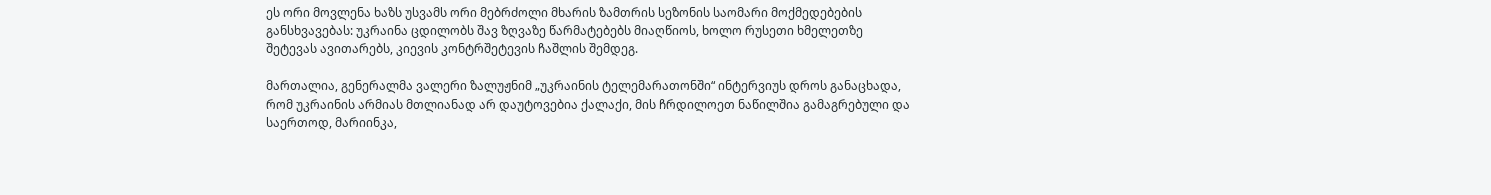ეს ორი მოვლენა ხაზს უსვამს ორი მებრძოლი მხარის ზამთრის სეზონის საომარი მოქმედებების განსხვავებას: უკრაინა ცდილობს შავ ზღვაზე წარმატებებს მიაღწიოს, ხოლო რუსეთი ხმელეთზე შეტევას ავითარებს, კიევის კონტრშეტევის ჩაშლის შემდეგ.

მართალია, გენერალმა ვალერი ზალუჟნიმ „უკრაინის ტელემარათონში“ ინტერვიუს დროს განაცხადა, რომ უკრაინის არმიას მთლიანად არ დაუტოვებია ქალაქი, მის ჩრდილოეთ ნაწილშია გამაგრებული და საერთოდ, მარიინკა,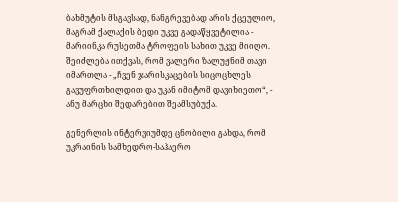ბახმუტის მსგავსად, ნანგრევებად არის ქცეულიო, მაგრამ ქალაქის ბედი უკვე გადაწყვეტილია - მარიინკა რუსეთმა ტროფეის სახით უკვე მიიღო. შეიძლება ითქვას, რომ ვალერი ზალუჟნიმ თავი იმართლა - „ჩვენ ჯარისკაცების სიცოცხლეს გავუფრთხილდით და უკან იმიტომ დავიხიეთო“, - ანუ მარცხი შედარებით შეამსუბუქა.

გენერლის ინტერვიუმდე ცნობილი გახდა, რომ უკრაინის სამხედრო-საჰაერო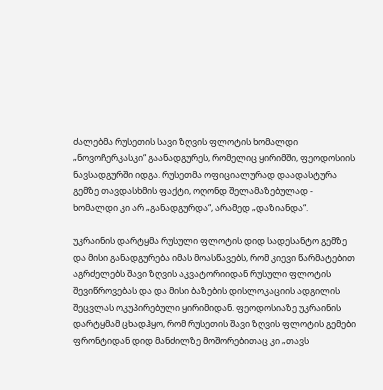ძალებმა რუსეთის სავი ზღვის ფლოტის ხომალდი „ნოვოჩერკასკი“ გაანადგურეს, რომელიც ყირიმში, ფეოდოსიის ნავსადგურში იდგა. რუსეთმა ოფიციალურად დაადასტურა გემზე თავდასხმის ფაქტი, ოღონდ შელამაზებულად - ხომალდი კი არ „განადგურდა“, არამედ „დაზიანდა“.

უკრაინის დარტყმა რუსული ფლოტის დიდ სადესანტო გემზე და მისი განადგურება იმას მოასწავებს, რომ კიევი წარმატებით აგრძელებს შავი ზღვის აკვატორიიდან რუსული ფლოტის შევიწროვებას და და მისი ბაზების დისლოკაციის ადგილის შეცვლას ოკუპირებული ყირიმიდან. ფეოდოსიაზე უკრაინის დარტყმამ ცხადჰყო, რომ რუსეთის შავი ზღვის ფლოტის გემები ფრონტიდან დიდ მანძილზე მოშორებითაც კი „თავს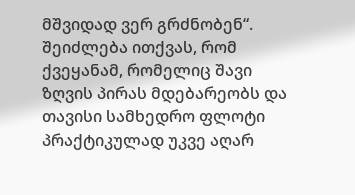მშვიდად ვერ გრძნობენ“. შეიძლება ითქვას, რომ ქვეყანამ, რომელიც შავი ზღვის პირას მდებარეობს და თავისი სამხედრო ფლოტი პრაქტიკულად უკვე აღარ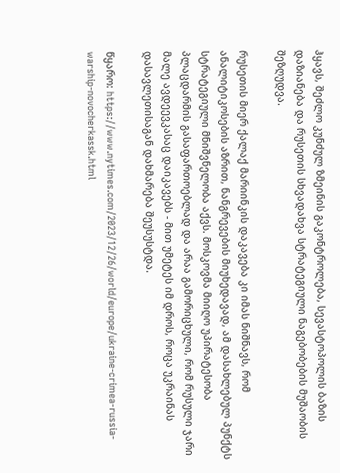ჰყავს, შეძლო კუნძულ ზმეინის გაკონტროლება, სევასტოპოლის ბაზის დაზიანება და რუსეთის სხვადახვა სტრატეგიული ნაგებობების მუშაობის შეზღუდვა.

რუსეთის მიერ ქალაქ მარიინკის დაკავება კი იმას ნიშნავს, რომ ანალიტიკოსების აზრით, ნანგრევების მიუხედავად, ამ დასახლებულ პუნქტს სტრატეგიული მნიშვნელობა აქვს. მოსკოვმა მიიღო უპირატესობა პლაცდარმის გასაფართოებლად და არაა გამორიცხული, რომ რუსული ჯარი მალე ავდეევკასაც დაიკავებს - მით უმეტეს იმ დროს, როცა უკრაინას დასავლეთისაგან დახმარება შეუსუსტდა.

წყარო: https://www.nytimes.com/2023/12/26/world/europe/ukraine-crimea-russia-warship-novocherkassk.html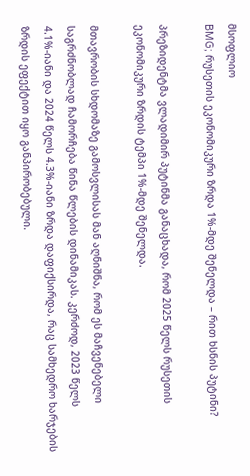მსოფლიო
BMG; რუსეთის ეკონომიკური ზრდა 1%-მდე შენელდა – რით ხსნის პუტინი?

პრეზიდენტმა ვლადიმირ პუტინმა განაცხადა, რომ 2025 წელს რუსეთის ეკონომიკური ზრდის ტემპი 1%-მდე შენელდა.

მთავრობის სხდომაზე გამოსვლისას მან აღნიშნა, რომ ეს მაჩვენებელი საგრძნობლად ჩამორჩება წინა წლების დინამიკას. კერძოდ, 2023 წელს 4.1%-იანი და 2024 წელს 4.3%-იანი ზრდა დაფიქსირდა, რაც სამხედრო ხარჯების ზრდის ეფექტით იყო განპირობებული.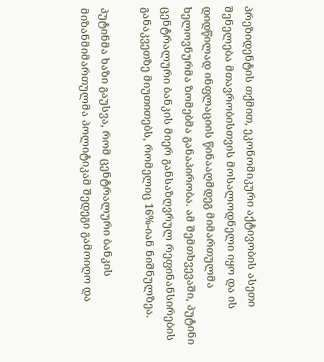პრეზიდენტის თქმით, ეკონომიკური აქტივობის ასეთი შენელება მთავრობისთვის მოსალოდნელი იყო და ის დიდწილად ინფლაციის წინააღმდეგ მიმართულმა ხელოვნურმა ზომებმა განაპირობა. ამ შემთხვევაში, პუტინი ცენტრალური ბანკის მიერ განსაზღვრულ რეფინანსირების განაკვეთზე მიუთითებს, რომელიც 16%-იან ნიშნულზეა.

პუტინმა ხაზი გაუსვა, რომ ცენტრალური ბანკის მიზანმიმართულმა პოლიტიკამ შედეგი გამოიღო და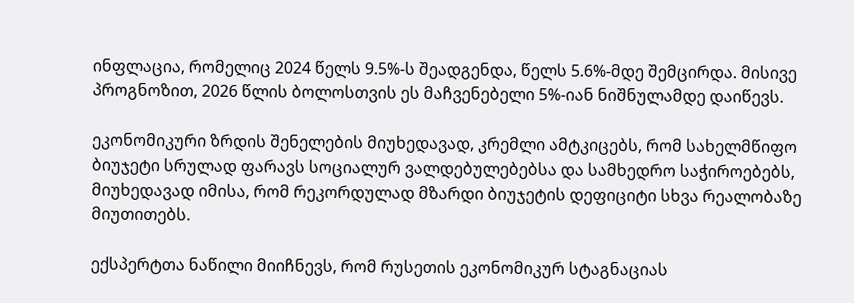ინფლაცია, რომელიც 2024 წელს 9.5%-ს შეადგენდა, წელს 5.6%-მდე შემცირდა. მისივე პროგნოზით, 2026 წლის ბოლოსთვის ეს მაჩვენებელი 5%-იან ნიშნულამდე დაიწევს.

ეკონომიკური ზრდის შენელების მიუხედავად, კრემლი ამტკიცებს, რომ სახელმწიფო ბიუჯეტი სრულად ფარავს სოციალურ ვალდებულებებსა და სამხედრო საჭიროებებს, მიუხედავად იმისა, რომ რეკორდულად მზარდი ბიუჯეტის დეფიციტი სხვა რეალობაზე მიუთითებს.

ექსპერტთა ნაწილი მიიჩნევს, რომ რუსეთის ეკონომიკურ სტაგნაციას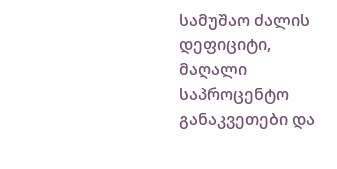სამუშაო ძალის დეფიციტი, მაღალი საპროცენტო განაკვეთები და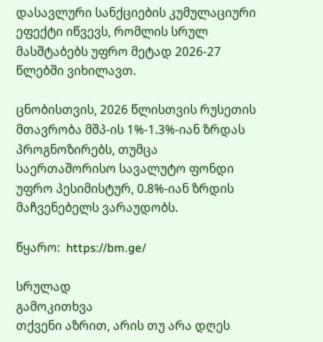დასავლური სანქციების კუმულაციური ეფექტი იწვევს, რომლის სრულ მასშტაბებს უფრო მეტად 2026-27 წლებში ვიხილავთ.

ცნობისთვის, 2026 წლისთვის რუსეთის მთავრობა მშპ-ის 1%-1.3%-იან ზრდას პროგნოზირებს, თუმცა საერთაშორისო სავალუტო ფონდი უფრო პესიმისტურ, 0.8%-იან ზრდის მაჩვენებელს ვარაუდობს.

წყარო:  https://bm.ge/

სრულად
გამოკითხვა
თქვენი აზრით, არის თუ არა დღეს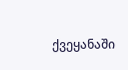ქვეყანაში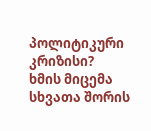პოლიტიკური კრიზისი?
ხმის მიცემა
სხვათა შორის